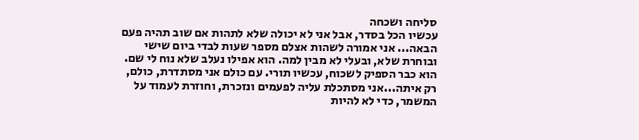סליחה ושכחה
עכשיו הכל בסדר, אבל אני לא יכולה שלא לתהות אם שוב תהיה פעם הבאה... אני אמורה לשהות אצלם מספר שעות לבדי ביום שישי ובוחרת שלא, ובעלי לא מבין למה. הוא אפילו נעלב שלא נוח לי שם. הוא כבר הספיק לשכוח, עכשיו תורי. עם כולם אני מסתדרת, כולם, רק איתה...אני מסתכלת עליה לפעמים ונזכרת, וחוזרת לעמוד על המשמר, כדי לא להיות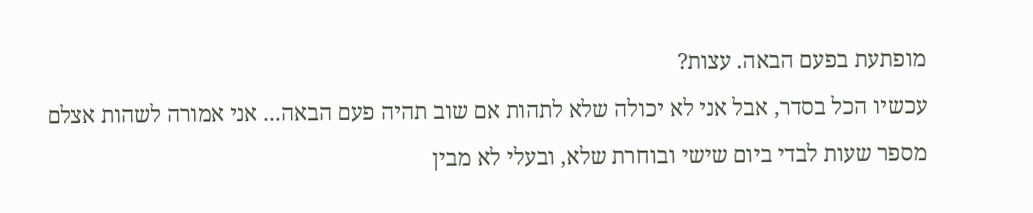מופתעת בפעם הבאה. עצות?
עכשיו הכל בסדר, אבל אני לא יכולה שלא לתהות אם שוב תהיה פעם הבאה... אני אמורה לשהות אצלם מספר שעות לבדי ביום שישי ובוחרת שלא, ובעלי לא מבין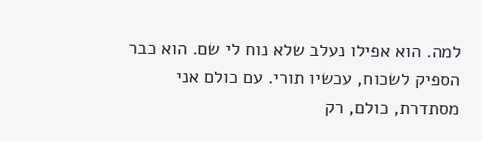למה. הוא אפילו נעלב שלא נוח לי שם. הוא כבר הספיק לשכוח, עכשיו תורי. עם כולם אני מסתדרת, כולם, רק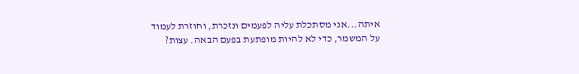איתה...אני מסתכלת עליה לפעמים ונזכרת, וחוזרת לעמוד על המשמר, כדי לא להיות מופתעת בפעם הבאה. עצות?